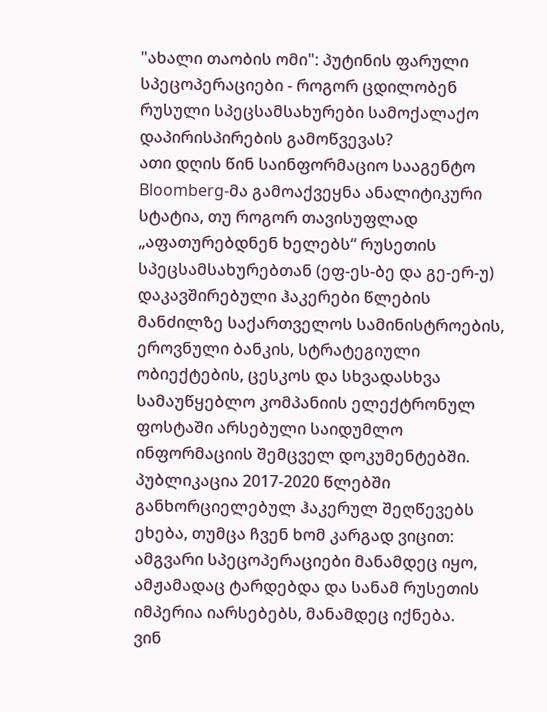"ახალი თაობის ომი": პუტინის ფარული სპეცოპერაციები - როგორ ცდილობენ რუსული სპეცსამსახურები სამოქალაქო დაპირისპირების გამოწვევას?
ათი დღის წინ საინფორმაციო სააგენტო Bloomberg-მა გამოაქვეყნა ანალიტიკური სტატია, თუ როგორ თავისუფლად „აფათურებდნენ ხელებს“ რუსეთის სპეცსამსახურებთან (ეფ-ეს-ბე და გე-ერ-უ) დაკავშირებული ჰაკერები წლების მანძილზე საქართველოს სამინისტროების, ეროვნული ბანკის, სტრატეგიული ობიექტების, ცესკოს და სხვადასხვა სამაუწყებლო კომპანიის ელექტრონულ ფოსტაში არსებული საიდუმლო ინფორმაციის შემცველ დოკუმენტებში. პუბლიკაცია 2017-2020 წლებში განხორციელებულ ჰაკერულ შეღწევებს ეხება, თუმცა ჩვენ ხომ კარგად ვიცით: ამგვარი სპეცოპერაციები მანამდეც იყო, ამჟამადაც ტარდებდა და სანამ რუსეთის იმპერია იარსებებს, მანამდეც იქნება.
ვინ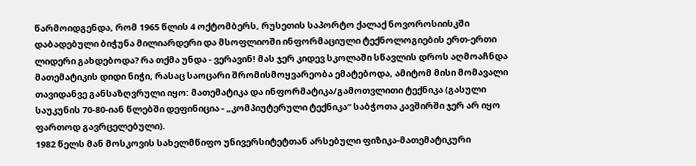წარმოიდგენდა, რომ 1965 წლის 4 ოქტომბერს, რუსეთის საპორტო ქალაქ ნოვოროსიისკში დაბადებული ბიჭუნა მილიარდერი და მსოფლიოში ინფორმაციული ტექნოლოგიების ერთ-ერთი ლიდერი გახდებოდა? რა თქმა უნდა - ვერავინ! მას ჯერ კიდევ სკოლაში სწავლის დროს აღმოაჩნდა მათემატიკის დიდი ნიჭი, რასაც საოცარი შრომისმოყვარეობა ემატებოდა, ამიტომ მისი მომავალი თავიდანვე განსაზღვრული იყო: მათემატიკა და ინფორმატიკა/გამოთვლითი ტექნიკა (გასული საუკუნის 70-80-იან წლებში დეფინიცია - „კომპიუტერული ტექნიკა“ საბჭოთა კავშირში ჯერ არ იყო ფართოდ გავრცელებული).
1982 წელს მან მოსკოვის სახელმწიფო უნივერსიტეტთან არსებული ფიზიკა-მათემატიკური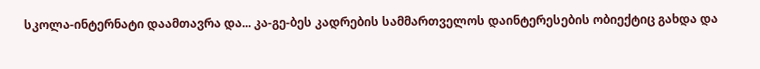სკოლა-ინტერნატი დაამთავრა და... კა-გე-ბეს კადრების სამმართველოს დაინტერესების ობიექტიც გახდა და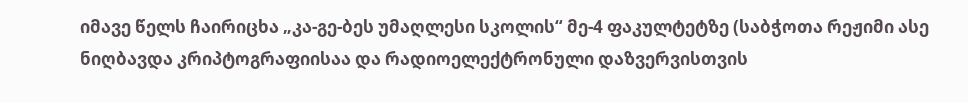იმავე წელს ჩაირიცხა „კა-გე-ბეს უმაღლესი სკოლის“ მე-4 ფაკულტეტზე (საბჭოთა რეჟიმი ასე ნიღბავდა კრიპტოგრაფიისაა და რადიოელექტრონული დაზვერვისთვის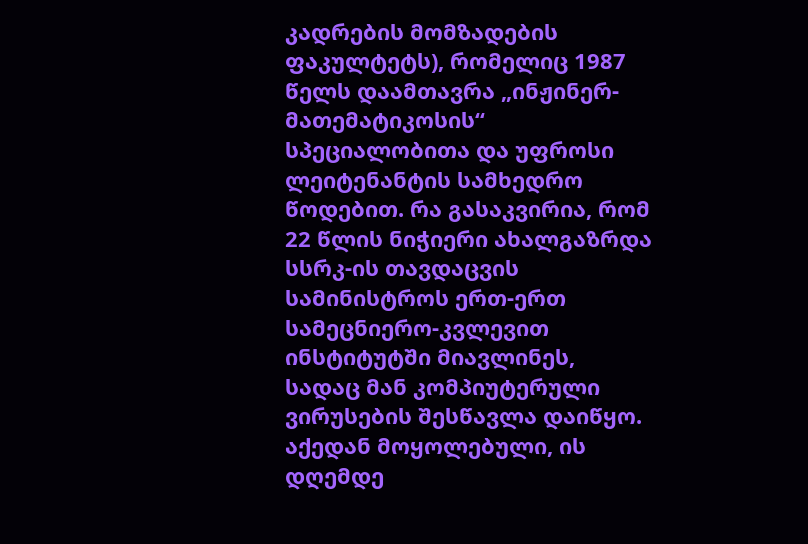კადრების მომზადების ფაკულტეტს), რომელიც 1987 წელს დაამთავრა „ინჟინერ-მათემატიკოსის“ სპეციალობითა და უფროსი ლეიტენანტის სამხედრო წოდებით. რა გასაკვირია, რომ 22 წლის ნიჭიერი ახალგაზრდა სსრკ-ის თავდაცვის სამინისტროს ერთ-ერთ სამეცნიერო-კვლევით ინსტიტუტში მიავლინეს, სადაც მან კომპიუტერული ვირუსების შესწავლა დაიწყო.
აქედან მოყოლებული, ის დღემდე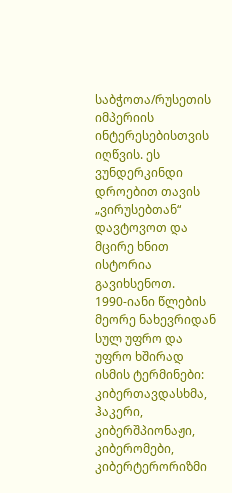საბჭოთა/რუსეთის იმპერიის ინტერესებისთვის იღწვის. ეს ვუნდერკინდი დროებით თავის „ვირუსებთან“ დავტოვოთ და მცირე ხნით ისტორია გავიხსენოთ.
1990-იანი წლების მეორე ნახევრიდან სულ უფრო და უფრო ხშირად ისმის ტერმინები: კიბერთავდასხმა, ჰაკერი, კიბერშპიონაჟი, კიბერომები, კიბერტერორიზმი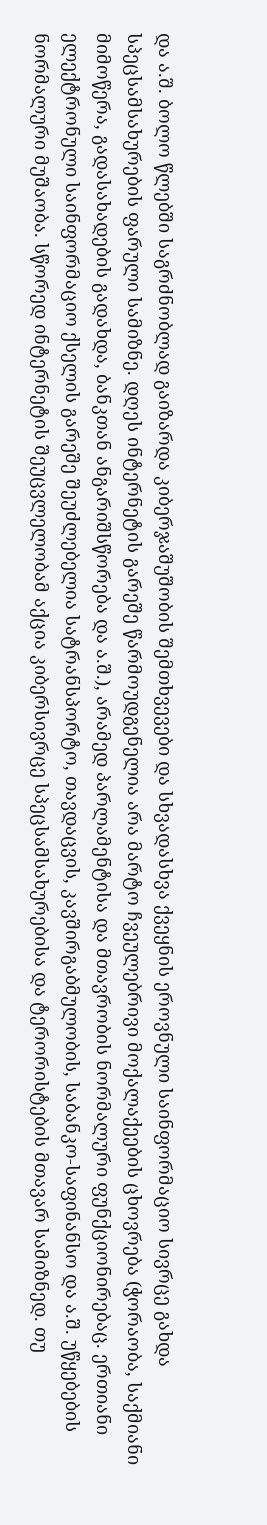და ა.შ. ბოლო წლებში საგრძნობლად გაიზარდა კიბერჯაშუშობის შემთხვევები და სხვადასხვა ქვეყნის ეროვნული საინფორმაციო სივრცე გახდა სპეცსამსახურების ფარული სამიზნე. დღეს ინტერნეტის გარეშე წარმოუდგენელია არა მარტო ჩვეულებრივი მოქალაქეების ცხოვრება (ჭორაობა, საქმიანი მიმოწერა, გადასახადების გადახდა, ბანკთან ანგარიშსწორება და ა.შ.), არამედ პარლამენტისა და მთავრობის ნორმალური ფუნქციონირებაც. ერთიანი ელექტრონული საინფორმაციო ქსელის გარეშე შეუძლებელია სატრანსპორტო, თავდაცვის, კავშირგაბმულობის, საბანკო-საფინანსო და ა.შ. უწყებების ნორმალური მუშაობა. სწორედ ინტერნეტის შეუცვლელობამ აქცია კიბერსივრცე სპეცსამსახურებისა და ტერორისტების მთავარ სამიზნედ. თუ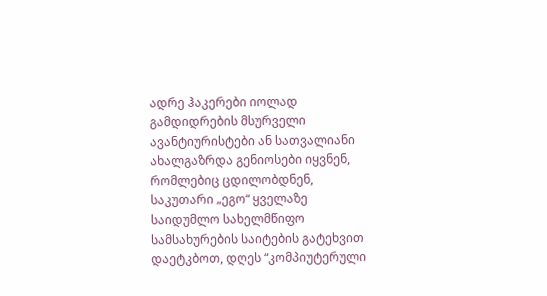ადრე ჰაკერები იოლად გამდიდრების მსურველი ავანტიურისტები ან სათვალიანი ახალგაზრდა გენიოსები იყვნენ, რომლებიც ცდილობდნენ, საკუთარი „ეგო“ ყველაზე საიდუმლო სახელმწიფო სამსახურების საიტების გატეხვით დაეტკბოთ, დღეს “კომპიუტერული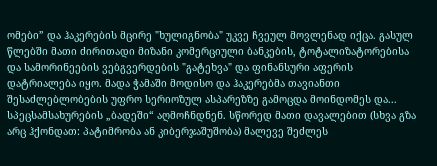ომები” და ჰაკერების მცირე "ხულიგნობა" უკვე ჩვეულ მოვლენად იქცა. გასულ წლებში მათი ძირითადი მიზანი კომერციული ბანკების, ტოტალიზატორებისა და სამორინეების ვებგვერდების "გატეხვა" და ფინანსური აფერის დატრიალება იყო. მადა ჭამაში მოდისო და ჰაკერებმა თავიანთი შესაძლებლობების უფრო სერიოზულ ასპარეზზე გამოცდა მოინდომეს და... სპეცსამსახურების „ბადეში“ აღმოჩნდნენ. სწორედ მათი დავალებით (სხვა გზა არც ჰქონდათ: პატიმრობა ან კიბერჯაშუშობა) მალევე შეძლეს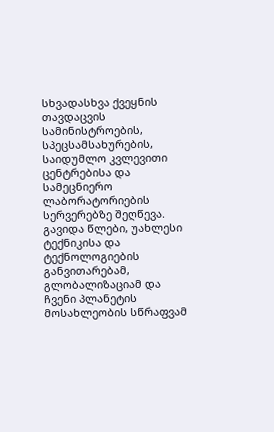სხვადასხვა ქვეყნის თავდაცვის სამინისტროების, სპეცსამსახურების, საიდუმლო კვლევითი ცენტრებისა და სამეცნიერო ლაბორატორიების სერვერებზე შეღწევა.
გავიდა წლები, უახლესი ტექნიკისა და ტექნოლოგიების განვითარებამ, გლობალიზაციამ და ჩვენი პლანეტის მოსახლეობის სწრაფვამ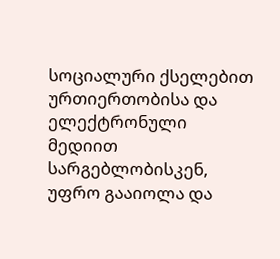სოციალური ქსელებით ურთიერთობისა და ელექტრონული მედიით სარგებლობისკენ, უფრო გააიოლა და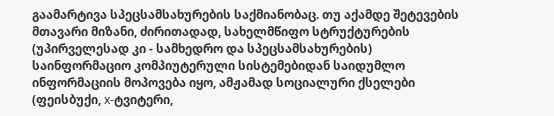გაამარტივა სპეცსამსახურების საქმიანობაც. თუ აქამდე შეტევების მთავარი მიზანი, ძირითადად, სახელმწიფო სტრუქტურების (უპირველესად კი - სამხედრო და სპეცსამსახურების) საინფორმაციო კომპიუტერული სისტემებიდან საიდუმლო ინფორმაციის მოპოვება იყო, ამჟამად სოციალური ქსელები (ფეისბუქი, x-ტვიტერი,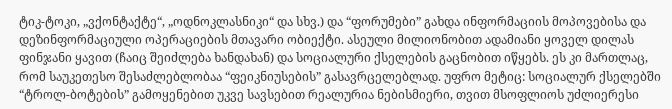ტიკ-ტოკი, „ვქონტაქტე“, „ოდნოკლასნიკი“ და სხვ.) და “ფორუმები” გახდა ინფორმაციის მოპოვებისა და დეზინფორმაციული ოპერაციების მთავარი ობიექტი. ასეული მილიონობით ადამიანი ყოველ დილას ფინჯანი ყავით (ჩაიც შეიძლება ხანდახან) და სოციალური ქსელების გაცნობით იწყებს. ეს კი მართლაც, რომ საუკეთესო შესაძლებლობაა “ფეიკნიუსების” გასავრცელებლად. უფრო მეტიც: სოციალურ ქსელებში “ტროლ-ბოტების” გამოყენებით უკვე სავსებით რეალურია ნებისმიერი, თვით მსოფლიოს უძლიერესი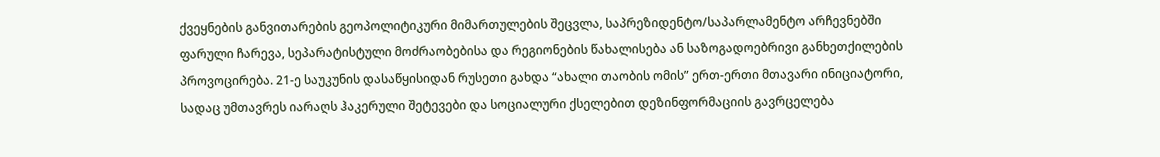ქვეყნების განვითარების გეოპოლიტიკური მიმართულების შეცვლა, საპრეზიდენტო/საპარლამენტო არჩევნებში ფარული ჩარევა, სეპარატისტული მოძრაობებისა და რეგიონების წახალისება ან საზოგადოებრივი განხეთქილების პროვოცირება. 21-ე საუკუნის დასაწყისიდან რუსეთი გახდა “ახალი თაობის ომის” ერთ-ერთი მთავარი ინიციატორი, სადაც უმთავრეს იარაღს ჰაკერული შეტევები და სოციალური ქსელებით დეზინფორმაციის გავრცელება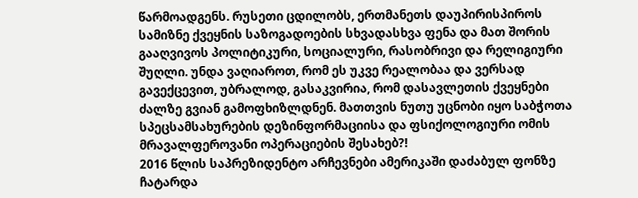წარმოადგენს. რუსეთი ცდილობს, ერთმანეთს დაუპირისპიროს სამიზნე ქვეყნის საზოგადოების სხვადასხვა ფენა და მათ შორის გააღვივოს პოლიტიკური, სოციალური, რასობრივი და რელიგიური შუღლი. უნდა ვაღიაროთ, რომ ეს უკვე რეალობაა და ვერსად გავექცევით, უბრალოდ, გასაკვირია, რომ დასავლეთის ქვეყნები ძალზე გვიან გამოფხიზლდნენ. მათთვის ნუთუ უცნობი იყო საბჭოთა სპეცსამსახურების დეზინფორმაციისა და ფსიქოლოგიური ომის მრავალფეროვანი ოპერაციების შესახებ?!
2016 წლის საპრეზიდენტო არჩევნები ამერიკაში დაძაბულ ფონზე ჩატარდა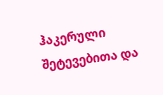ჰაკერული შეტევებითა და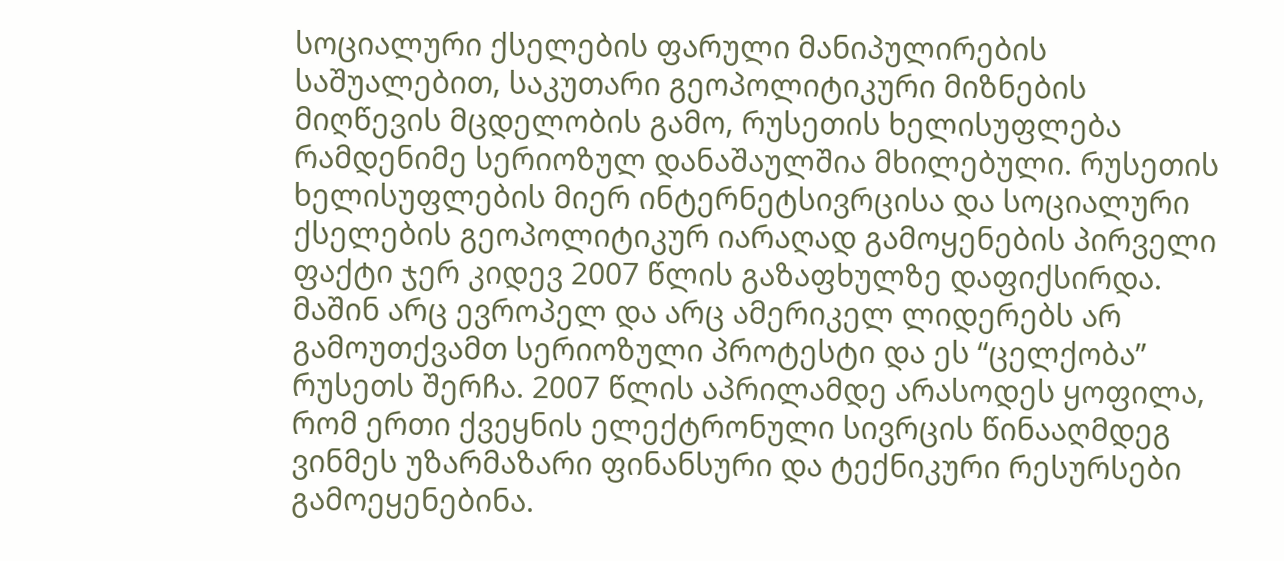სოციალური ქსელების ფარული მანიპულირების საშუალებით, საკუთარი გეოპოლიტიკური მიზნების მიღწევის მცდელობის გამო, რუსეთის ხელისუფლება რამდენიმე სერიოზულ დანაშაულშია მხილებული. რუსეთის ხელისუფლების მიერ ინტერნეტსივრცისა და სოციალური ქსელების გეოპოლიტიკურ იარაღად გამოყენების პირველი ფაქტი ჯერ კიდევ 2007 წლის გაზაფხულზე დაფიქსირდა. მაშინ არც ევროპელ და არც ამერიკელ ლიდერებს არ გამოუთქვამთ სერიოზული პროტესტი და ეს “ცელქობა” რუსეთს შერჩა. 2007 წლის აპრილამდე არასოდეს ყოფილა, რომ ერთი ქვეყნის ელექტრონული სივრცის წინააღმდეგ ვინმეს უზარმაზარი ფინანსური და ტექნიკური რესურსები გამოეყენებინა.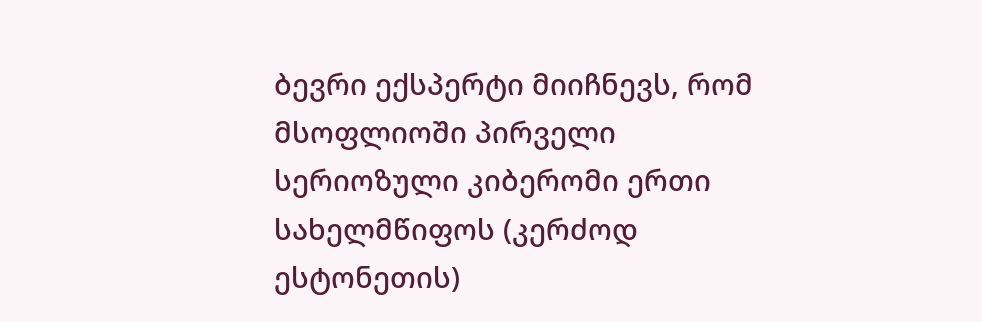ბევრი ექსპერტი მიიჩნევს, რომ მსოფლიოში პირველი სერიოზული კიბერომი ერთი სახელმწიფოს (კერძოდ ესტონეთის)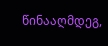წინააღმდეგ,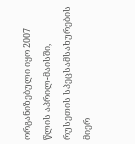ორგანიზებული იყო 2007 წლის აპრილ-მაისში, რუსეთის სპეცსამსახურების მიერ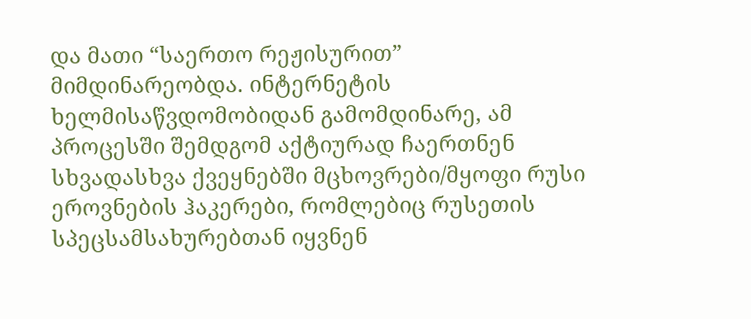და მათი “საერთო რეჟისურით” მიმდინარეობდა. ინტერნეტის ხელმისაწვდომობიდან გამომდინარე, ამ პროცესში შემდგომ აქტიურად ჩაერთნენ სხვადასხვა ქვეყნებში მცხოვრები/მყოფი რუსი ეროვნების ჰაკერები, რომლებიც რუსეთის სპეცსამსახურებთან იყვნენ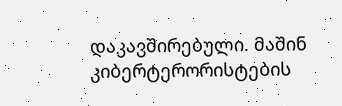დაკავშირებული. მაშინ კიბერტერორისტების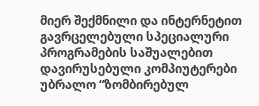მიერ შექმნილი და ინტერნეტით გავრცელებული სპეციალური პროგრამების საშუალებით დავირუსებული კომპიუტერები უბრალო “ზომბირებულ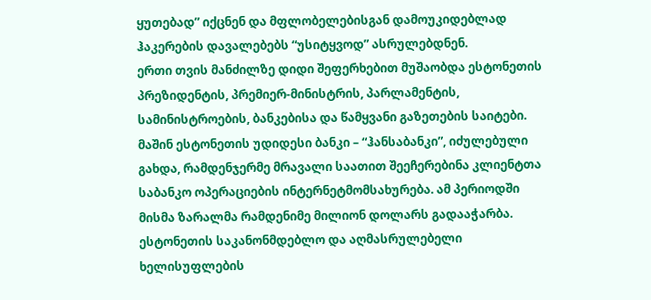ყუთებად” იქცნენ და მფლობელებისგან დამოუკიდებლად ჰაკერების დავალებებს “უსიტყვოდ” ასრულებდნენ.
ერთი თვის მანძილზე დიდი შეფერხებით მუშაობდა ესტონეთის პრეზიდენტის, პრემიერ-მინისტრის, პარლამენტის, სამინისტროების, ბანკებისა და წამყვანი გაზეთების საიტები. მაშინ ესტონეთის უდიდესი ბანკი – “ჰანსაბანკი”, იძულებული გახდა, რამდენჯერმე მრავალი საათით შეეჩერებინა კლიენტთა საბანკო ოპერაციების ინტერნეტმომსახურება. ამ პერიოდში მისმა ზარალმა რამდენიმე მილიონ დოლარს გადააჭარბა. ესტონეთის საკანონმდებლო და აღმასრულებელი ხელისუფლების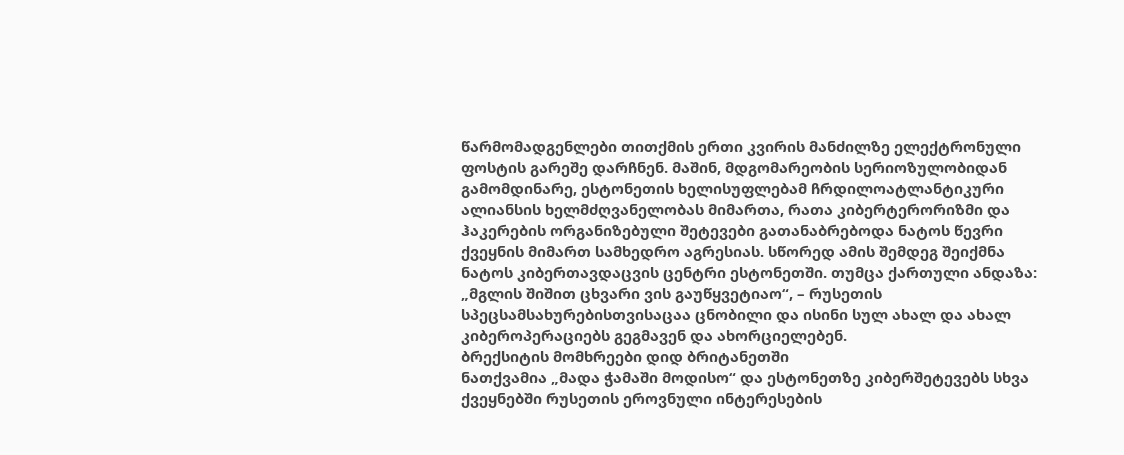წარმომადგენლები თითქმის ერთი კვირის მანძილზე ელექტრონული ფოსტის გარეშე დარჩნენ. მაშინ, მდგომარეობის სერიოზულობიდან გამომდინარე, ესტონეთის ხელისუფლებამ ჩრდილოატლანტიკური ალიანსის ხელმძღვანელობას მიმართა, რათა კიბერტერორიზმი და ჰაკერების ორგანიზებული შეტევები გათანაბრებოდა ნატოს წევრი ქვეყნის მიმართ სამხედრო აგრესიას. სწორედ ამის შემდეგ შეიქმნა ნატოს კიბერთავდაცვის ცენტრი ესტონეთში. თუმცა ქართული ანდაზა: „მგლის შიშით ცხვარი ვის გაუწყვეტიაო“, – რუსეთის სპეცსამსახურებისთვისაცაა ცნობილი და ისინი სულ ახალ და ახალ კიბეროპერაციებს გეგმავენ და ახორციელებენ.
ბრექსიტის მომხრეები დიდ ბრიტანეთში
ნათქვამია „მადა ჭამაში მოდისო“ და ესტონეთზე კიბერშეტევებს სხვა ქვეყნებში რუსეთის ეროვნული ინტერესების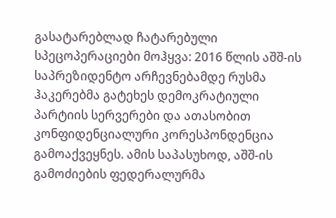გასატარებლად ჩატარებული სპეცოპერაციები მოჰყვა: 2016 წლის აშშ-ის საპრეზიდენტო არჩევნებამდე რუსმა ჰაკერებმა გატეხეს დემოკრატიული პარტიის სერვერები და ათასობით კონფიდენციალური კორესპონდენცია გამოაქვეყნეს. ამის საპასუხოდ, აშშ-ის გამოძიების ფედერალურმა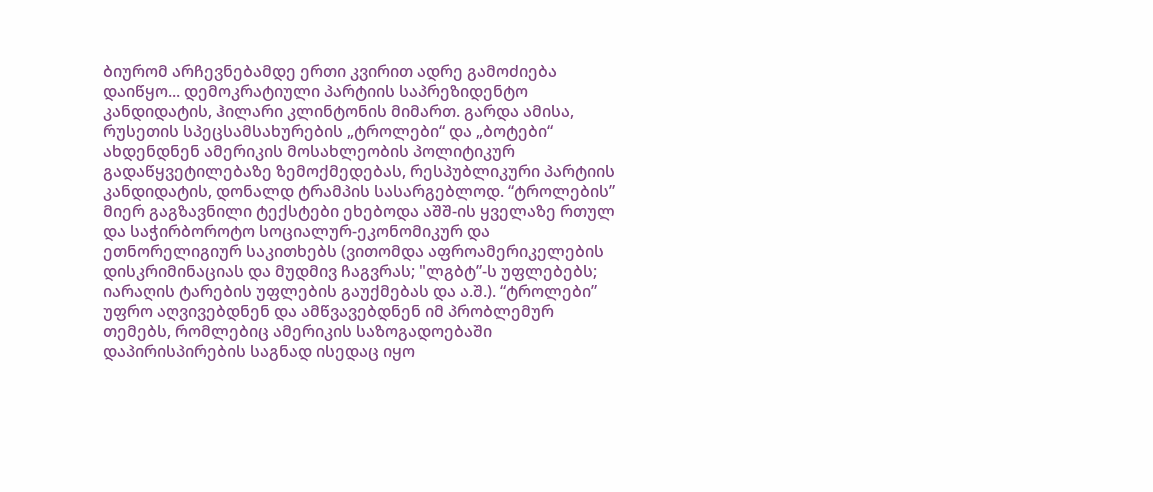ბიურომ არჩევნებამდე ერთი კვირით ადრე გამოძიება დაიწყო... დემოკრატიული პარტიის საპრეზიდენტო კანდიდატის, ჰილარი კლინტონის მიმართ. გარდა ამისა, რუსეთის სპეცსამსახურების „ტროლები“ და „ბოტები“ ახდენდნენ ამერიკის მოსახლეობის პოლიტიკურ გადაწყვეტილებაზე ზემოქმედებას, რესპუბლიკური პარტიის კანდიდატის, დონალდ ტრამპის სასარგებლოდ. “ტროლების” მიერ გაგზავნილი ტექსტები ეხებოდა აშშ-ის ყველაზე რთულ და საჭირბოროტო სოციალურ-ეკონომიკურ და ეთნორელიგიურ საკითხებს (ვითომდა აფროამერიკელების დისკრიმინაციას და მუდმივ ჩაგვრას; "ლგბტ”-ს უფლებებს; იარაღის ტარების უფლების გაუქმებას და ა.შ.). “ტროლები” უფრო აღვივებდნენ და ამწვავებდნენ იმ პრობლემურ თემებს, რომლებიც ამერიკის საზოგადოებაში დაპირისპირების საგნად ისედაც იყო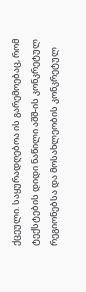ქცეული. საყურადღებოა ის გარემოებაც, რომ ტექსტების დიდი ნაწილი აშშ-ის კონკრეტულ რეგიონებსა და მოსახლეობის კონკრეტულ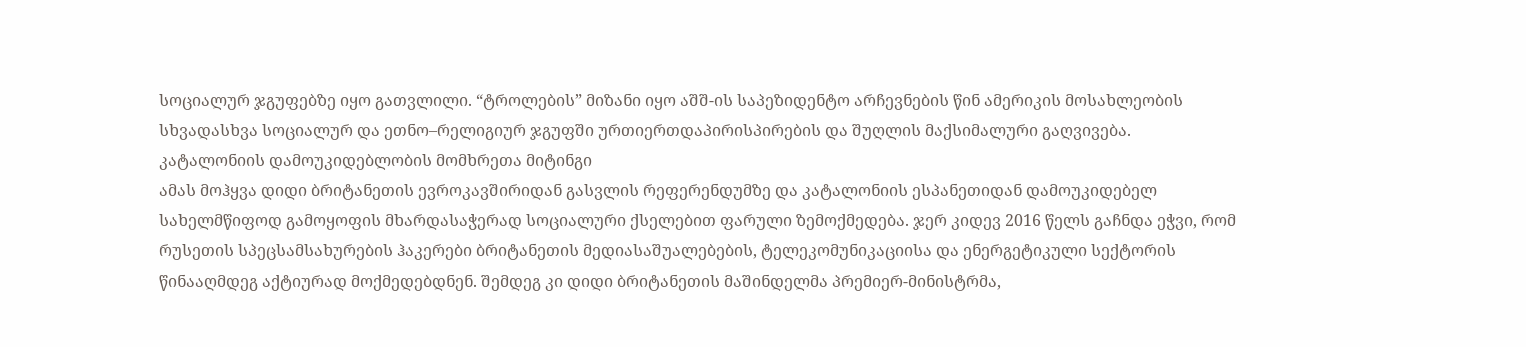სოციალურ ჯგუფებზე იყო გათვლილი. “ტროლების” მიზანი იყო აშშ-ის საპეზიდენტო არჩევნების წინ ამერიკის მოსახლეობის სხვადასხვა სოციალურ და ეთნო–რელიგიურ ჯგუფში ურთიერთდაპირისპირების და შუღლის მაქსიმალური გაღვივება.
კატალონიის დამოუკიდებლობის მომხრეთა მიტინგი
ამას მოჰყვა დიდი ბრიტანეთის ევროკავშირიდან გასვლის რეფერენდუმზე და კატალონიის ესპანეთიდან დამოუკიდებელ სახელმწიფოდ გამოყოფის მხარდასაჭერად სოციალური ქსელებით ფარული ზემოქმედება. ჯერ კიდევ 2016 წელს გაჩნდა ეჭვი, რომ რუსეთის სპეცსამსახურების ჰაკერები ბრიტანეთის მედიასაშუალებების, ტელეკომუნიკაციისა და ენერგეტიკული სექტორის წინააღმდეგ აქტიურად მოქმედებდნენ. შემდეგ კი დიდი ბრიტანეთის მაშინდელმა პრემიერ-მინისტრმა,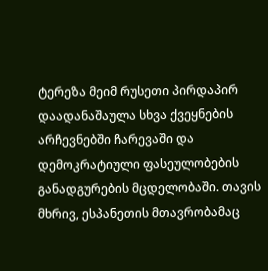ტერეზა მეიმ რუსეთი პირდაპირ დაადანაშაულა სხვა ქვეყნების არჩევნებში ჩარევაში და დემოკრატიული ფასეულობების განადგურების მცდელობაში. თავის მხრივ, ესპანეთის მთავრობამაც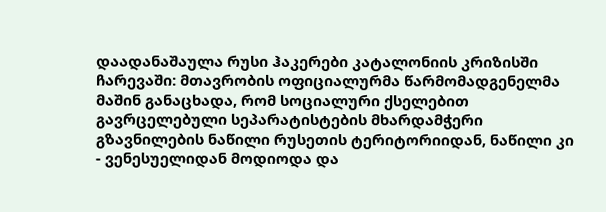დაადანაშაულა რუსი ჰაკერები კატალონიის კრიზისში ჩარევაში: მთავრობის ოფიციალურმა წარმომადგენელმა მაშინ განაცხადა, რომ სოციალური ქსელებით გავრცელებული სეპარატისტების მხარდამჭერი გზავნილების ნაწილი რუსეთის ტერიტორიიდან, ნაწილი კი - ვენესუელიდან მოდიოდა და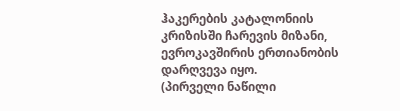ჰაკერების კატალონიის კრიზისში ჩარევის მიზანი, ევროკავშირის ერთიანობის დარღვევა იყო.
(პირველი ნაწილი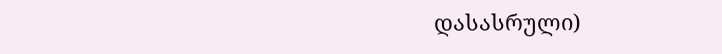დასასრული)